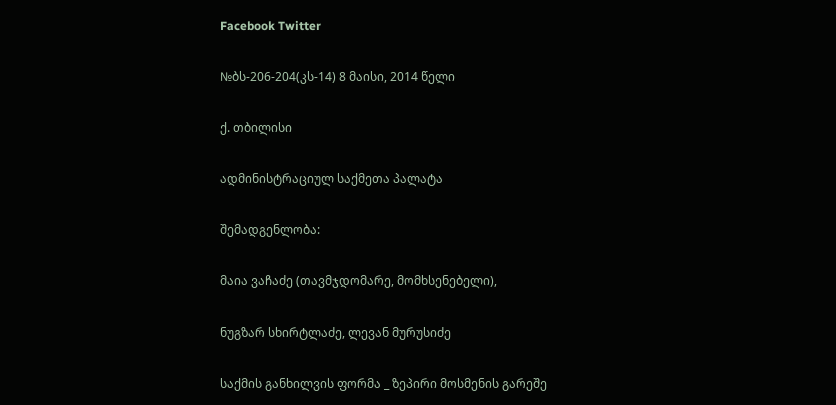Facebook Twitter

№ბს-206-204(კს-14) 8 მაისი, 2014 წელი

ქ. თბილისი

ადმინისტრაციულ საქმეთა პალატა

შემადგენლობა:

მაია ვაჩაძე (თავმჯდომარე, მომხსენებელი),

ნუგზარ სხირტლაძე, ლევან მურუსიძე

საქმის განხილვის ფორმა _ ზეპირი მოსმენის გარეშე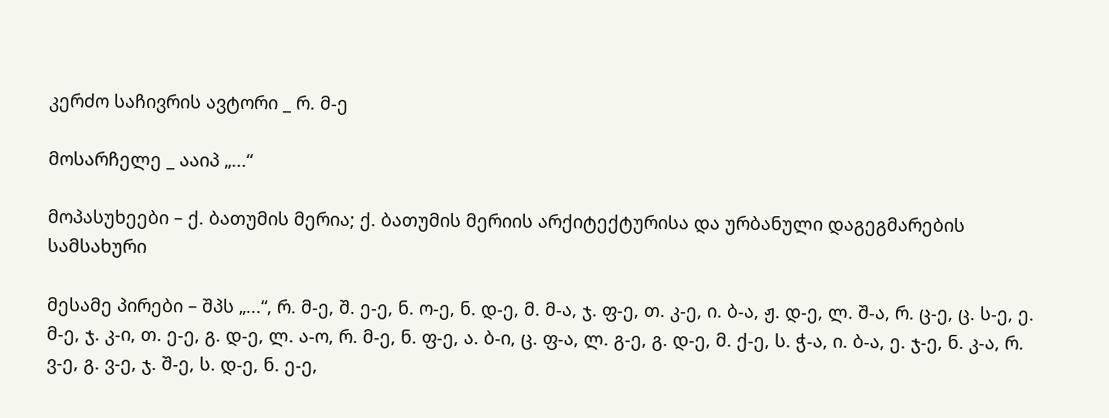კერძო საჩივრის ავტორი _ რ. მ-ე

მოსარჩელე _ ააიპ „...“

მოპასუხეები – ქ. ბათუმის მერია; ქ. ბათუმის მერიის არქიტექტურისა და ურბანული დაგეგმარების სამსახური

მესამე პირები – შპს „...“, რ. მ-ე, შ. ე-ე, ნ. ო-ე, ნ. დ-ე, მ. მ-ა, ჯ. ფ-ე, თ. კ-ე, ი. ბ-ა, ჟ. დ-ე, ლ. შ-ა, რ. ც-ე, ც. ს-ე, ე. მ-ე, ჯ. კ-ი, თ. ე-ე, გ. დ-ე, ლ. ა-ო, რ. მ-ე, ნ. ფ-ე, ა. ბ-ი, ც. ფ-ა, ლ. გ-ე, გ. დ-ე, მ. ქ-ე, ს. ჭ-ა, ი. ბ-ა, ე. ჯ-ე, ნ. კ-ა, რ. ვ-ე, გ. ვ-ე, ჯ. შ-ე, ს. დ-ე, ნ. ე-ე,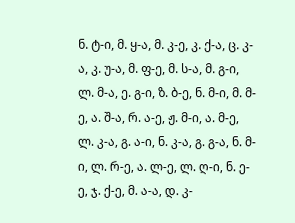ნ. ტ-ი, მ. ყ-ა, მ. კ-ე, კ. ქ-ა, ც. კ-ა, კ. უ-ა, მ. ფ-ე, მ. ს-ა, მ. გ-ი, ლ. მ-ა, ე. გ-ი, ზ. ბ-ე, ნ. მ-ი, მ. მ-ე, ა. შ-ა, რ. ა-ე, ჟ. მ-ი, ა. მ-ე, ლ. კ-ა, გ. ა-ი, ნ. კ-ა, გ. გ-ა, ნ. მ-ი, ლ. რ-ე, ა. ლ-ე, ლ. ღ-ი, ნ. ე-ე, ჯ. ქ-ე, მ. ა-ა, დ. კ-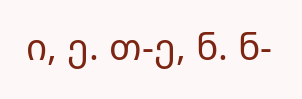ი, ე. თ-ე, ნ. ნ-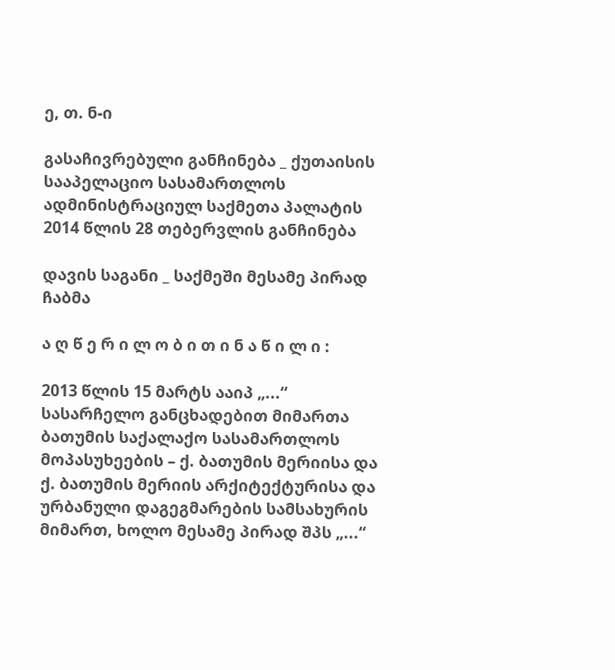ე, თ. ნ-ი

გასაჩივრებული განჩინება _ ქუთაისის სააპელაციო სასამართლოს ადმინისტრაციულ საქმეთა პალატის 2014 წლის 28 თებერვლის განჩინება

დავის საგანი _ საქმეში მესამე პირად ჩაბმა

ა ღ წ ე რ ი ლ ო ბ ი თ ი ნ ა წ ი ლ ი :

2013 წლის 15 მარტს ააიპ „...“ სასარჩელო განცხადებით მიმართა ბათუმის საქალაქო სასამართლოს მოპასუხეების – ქ. ბათუმის მერიისა და ქ. ბათუმის მერიის არქიტექტურისა და ურბანული დაგეგმარების სამსახურის მიმართ, ხოლო მესამე პირად შპს „...“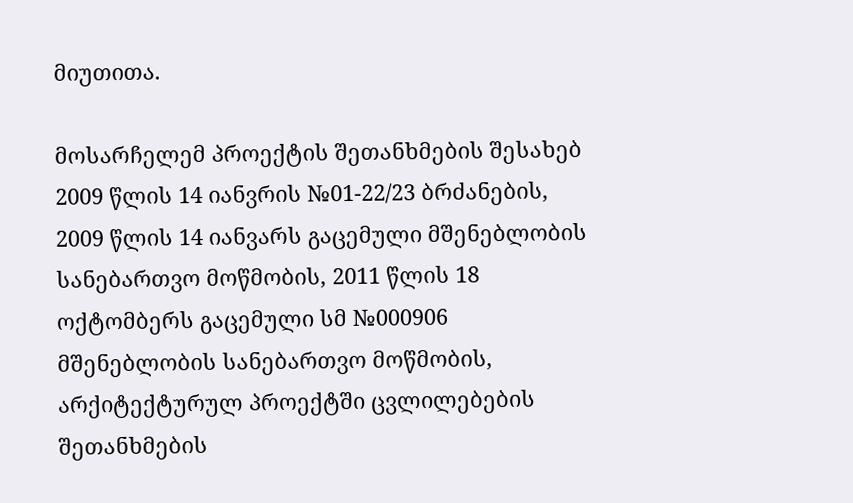მიუთითა.

მოსარჩელემ პროექტის შეთანხმების შესახებ 2009 წლის 14 იანვრის №01-22/23 ბრძანების, 2009 წლის 14 იანვარს გაცემული მშენებლობის სანებართვო მოწმობის, 2011 წლის 18 ოქტომბერს გაცემული სმ №000906 მშენებლობის სანებართვო მოწმობის, არქიტექტურულ პროექტში ცვლილებების შეთანხმების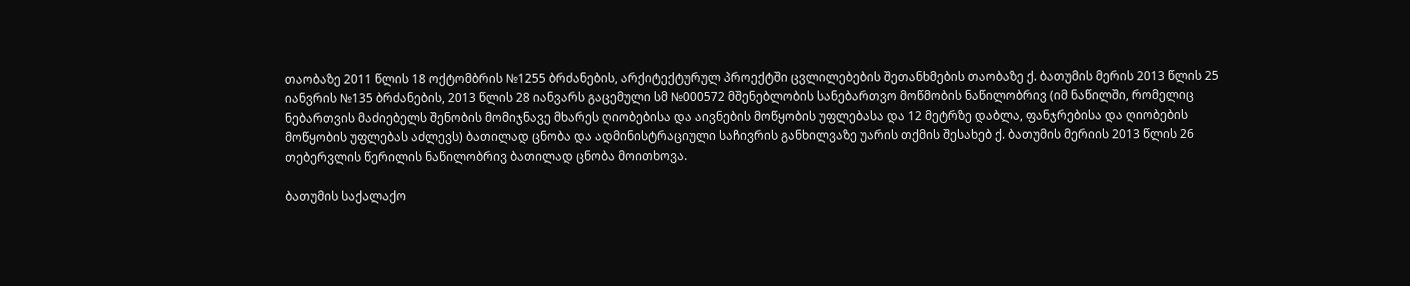თაობაზე 2011 წლის 18 ოქტომბრის №1255 ბრძანების, არქიტექტურულ პროექტში ცვლილებების შეთანხმების თაობაზე ქ. ბათუმის მერის 2013 წლის 25 იანვრის №135 ბრძანების, 2013 წლის 28 იანვარს გაცემული სმ №000572 მშენებლობის სანებართვო მოწმობის ნაწილობრივ (იმ ნაწილში, რომელიც ნებართვის მაძიებელს შენობის მომიჯნავე მხარეს ღიობებისა და აივნების მოწყობის უფლებასა და 12 მეტრზე დაბლა, ფანჯრებისა და ღიობების მოწყობის უფლებას აძლევს) ბათილად ცნობა და ადმინისტრაციული საჩივრის განხილვაზე უარის თქმის შესახებ ქ. ბათუმის მერიის 2013 წლის 26 თებერვლის წერილის ნაწილობრივ ბათილად ცნობა მოითხოვა.

ბათუმის საქალაქო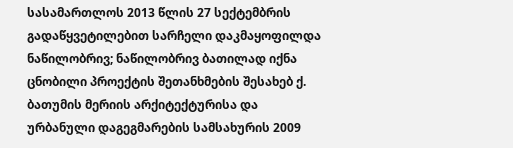სასამართლოს 2013 წლის 27 სექტემბრის გადაწყვეტილებით სარჩელი დაკმაყოფილდა ნაწილობრივ; ნაწილობრივ ბათილად იქნა ცნობილი პროექტის შეთანხმების შესახებ ქ. ბათუმის მერიის არქიტექტურისა და ურბანული დაგეგმარების სამსახურის 2009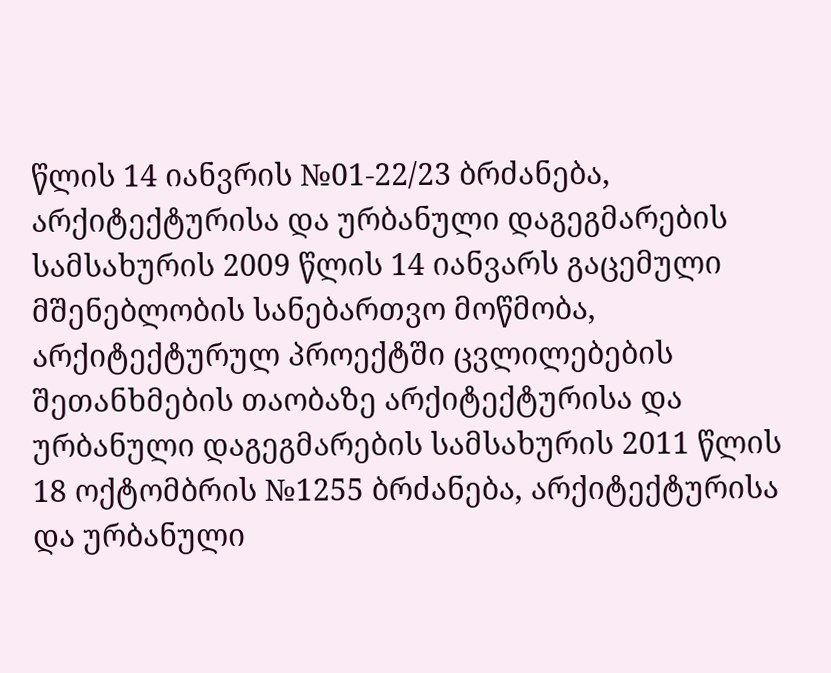წლის 14 იანვრის №01-22/23 ბრძანება, არქიტექტურისა და ურბანული დაგეგმარების სამსახურის 2009 წლის 14 იანვარს გაცემული მშენებლობის სანებართვო მოწმობა, არქიტექტურულ პროექტში ცვლილებების შეთანხმების თაობაზე არქიტექტურისა და ურბანული დაგეგმარების სამსახურის 2011 წლის 18 ოქტომბრის №1255 ბრძანება, არქიტექტურისა და ურბანული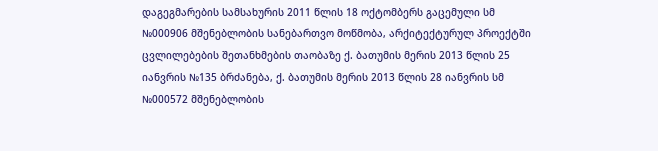დაგეგმარების სამსახურის 2011 წლის 18 ოქტომბერს გაცემული სმ №000906 მშენებლობის სანებართვო მოწმობა, არქიტექტურულ პროექტში ცვლილებების შეთანხმების თაობაზე ქ. ბათუმის მერის 2013 წლის 25 იანვრის №135 ბრძანება, ქ. ბათუმის მერის 2013 წლის 28 იანვრის სმ №000572 მშენებლობის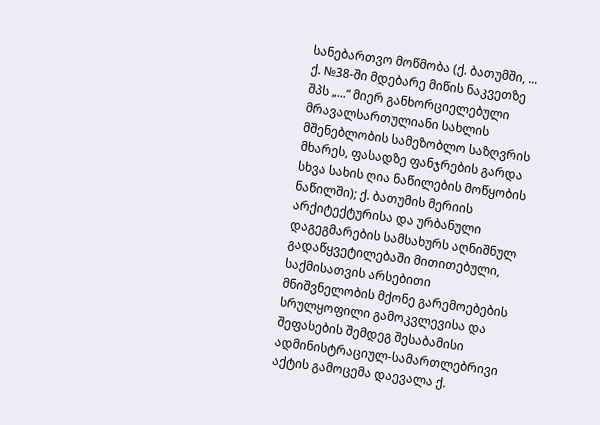სანებართვო მოწმობა (ქ. ბათუმში, ... ქ. №38-ში მდებარე მიწის ნაკვეთზე შპს „...“ მიერ განხორციელებული მრავალსართულიანი სახლის მშენებლობის სამეზობლო საზღვრის მხარეს, ფასადზე ფანჯრების გარდა სხვა სახის ღია ნაწილების მოწყობის ნაწილში); ქ. ბათუმის მერიის არქიტექტურისა და ურბანული დაგეგმარების სამსახურს აღნიშნულ გადაწყვეტილებაში მითითებული, საქმისათვის არსებითი მნიშვნელობის მქონე გარემოებების სრულყოფილი გამოკვლევისა და შეფასების შემდეგ შესაბამისი ადმინისტრაციულ-სამართლებრივი აქტის გამოცემა დაევალა ქ.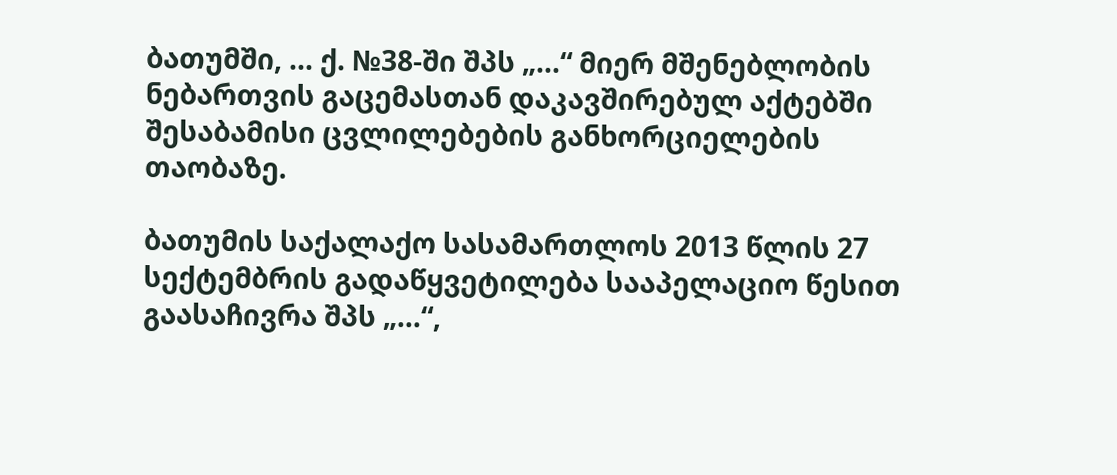ბათუმში, ... ქ. №38-ში შპს „...“ მიერ მშენებლობის ნებართვის გაცემასთან დაკავშირებულ აქტებში შესაბამისი ცვლილებების განხორციელების თაობაზე.

ბათუმის საქალაქო სასამართლოს 2013 წლის 27 სექტემბრის გადაწყვეტილება სააპელაციო წესით გაასაჩივრა შპს „...“,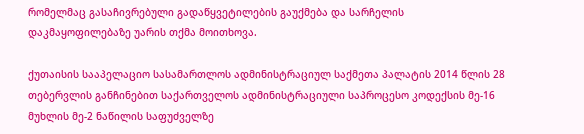რომელმაც გასაჩივრებული გადაწყვეტილების გაუქმება და სარჩელის დაკმაყოფილებაზე უარის თქმა მოითხოვა.

ქუთაისის სააპელაციო სასამართლოს ადმინისტრაციულ საქმეთა პალატის 2014 წლის 28 თებერვლის განჩინებით საქართველოს ადმინისტრაციული საპროცესო კოდექსის მე-16 მუხლის მე-2 ნაწილის საფუძველზე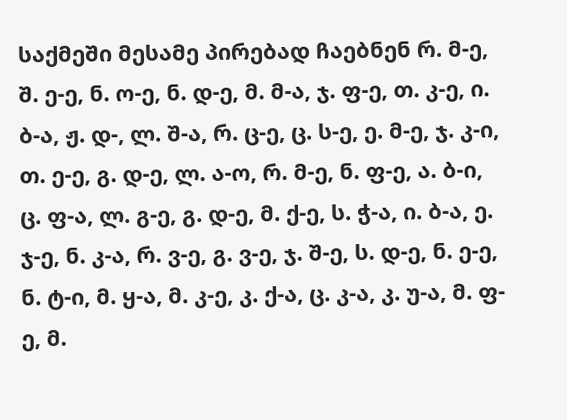საქმეში მესამე პირებად ჩაებნენ რ. მ-ე, შ. ე-ე, ნ. ო-ე, ნ. დ-ე, მ. მ-ა, ჯ. ფ-ე, თ. კ-ე, ი. ბ-ა, ჟ. დ-, ლ. შ-ა, რ. ც-ე, ც. ს-ე, ე. მ-ე, ჯ. კ-ი, თ. ე-ე, გ. დ-ე, ლ. ა-ო, რ. მ-ე, ნ. ფ-ე, ა. ბ-ი, ც. ფ-ა, ლ. გ-ე, გ. დ-ე, მ. ქ-ე, ს. ჭ-ა, ი. ბ-ა, ე. ჯ-ე, ნ. კ-ა, რ. ვ-ე, გ. ვ-ე, ჯ. შ-ე, ს. დ-ე, ნ. ე-ე, ნ. ტ-ი, მ. ყ-ა, მ. კ-ე, კ. ქ-ა, ც. კ-ა, კ. უ-ა, მ. ფ-ე, მ.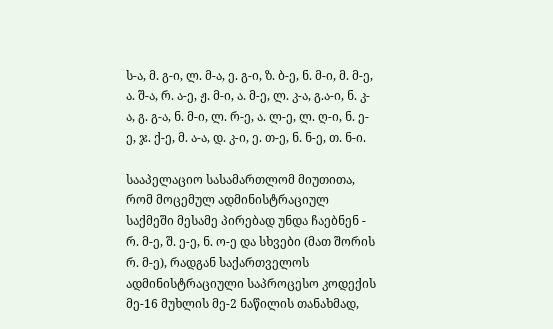ს-ა, მ. გ-ი, ლ. მ-ა, ე. გ-ი, ზ. ბ-ე, ნ. მ-ი, მ. მ-ე, ა. შ-ა, რ. ა-ე, ჟ. მ-ი, ა. მ-ე, ლ. კ-ა, გ.ა-ი, ნ. კ-ა, გ. გ-ა, ნ. მ-ი, ლ. რ-ე, ა. ლ-ე, ლ. ღ-ი, ნ. ე-ე, ჯ. ქ-ე, მ. ა-ა, დ. კ-ი, ე. თ-ე, ნ. ნ-ე, თ. ნ-ი.

სააპელაციო სასამართლომ მიუთითა, რომ მოცემულ ადმინისტრაციულ საქმეში მესამე პირებად უნდა ჩაებნენ - რ. მ-ე, შ. ე-ე, ნ. ო-ე და სხვები (მათ შორის რ. მ-ე), რადგან საქართველოს ადმინისტრაციული საპროცესო კოდექის მე-16 მუხლის მე-2 ნაწილის თანახმად,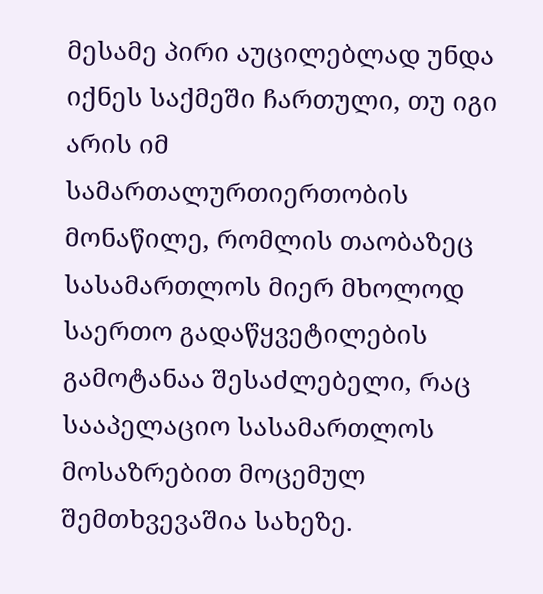მესამე პირი აუცილებლად უნდა იქნეს საქმეში ჩართული, თუ იგი არის იმ სამართალურთიერთობის მონაწილე, რომლის თაობაზეც სასამართლოს მიერ მხოლოდ საერთო გადაწყვეტილების გამოტანაა შესაძლებელი, რაც სააპელაციო სასამართლოს მოსაზრებით მოცემულ შემთხვევაშია სახეზე.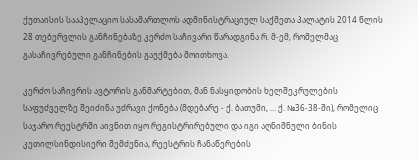ქუთაისის სააპელაციო სასამართლოს ადმინისტრაციულ საქმეთა პალატის 2014 წლის 28 თებერვლის განჩინებაზე კერძო საჩივარი წარადგინა რ. მ-ემ, რომელმაც გასაჩივრებული განჩინების გაუქმება მოითხოვა.

კერძო საჩივრის ავტორის განმარტებით, მან ნასყიდობის ხელშეკრულების საფუძველზე შეიძინა უძრავი ქონება (მდებარე - ქ. ბათუმი, ... ქ. №36-38-ში), რომელიც საჯარო რეესტრში აივნით იყო რეგისტრირებული და იგი აღნიშნული ბინის კეთილსინდისიერი შემძენია, რეესტრის ჩანაწერების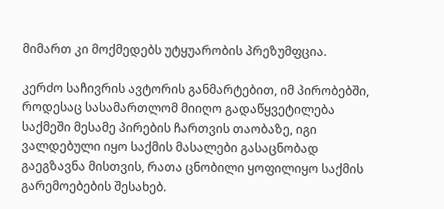მიმართ კი მოქმედებს უტყუარობის პრეზუმფცია.

კერძო საჩივრის ავტორის განმარტებით, იმ პირობებში, როდესაც სასამართლომ მიიღო გადაწყვეტილება საქმეში მესამე პირების ჩართვის თაობაზე, იგი ვალდებული იყო საქმის მასალები გასაცნობად გაეგზავნა მისთვის, რათა ცნობილი ყოფილიყო საქმის გარემოებების შესახებ.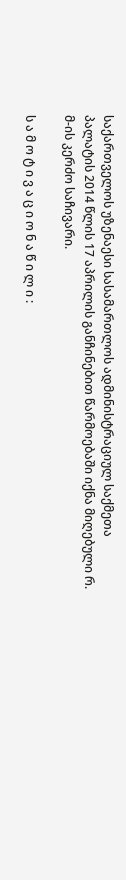საქართველოს უზენაესი სასამართლოს ადმინისტრაციულ საქმეთა პალატის 2014 წლის 17 აპრილის განჩინებით წარმოებაში იქნა მიღებული რ. მ-ის კერძო საჩივარი.

ს ა მ ო ტ ი ვ ა ც ი ო ნ ა წ ი ლ ი :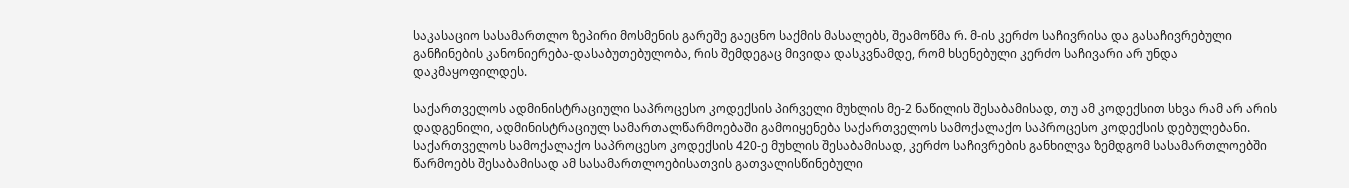საკასაციო სასამართლო ზეპირი მოსმენის გარეშე გაეცნო საქმის მასალებს, შეამოწმა რ. მ-ის კერძო საჩივრისა და გასაჩივრებული განჩინების კანონიერება-დასაბუთებულობა, რის შემდეგაც მივიდა დასკვნამდე, რომ ხსენებული კერძო საჩივარი არ უნდა დაკმაყოფილდეს.

საქართველოს ადმინისტრაციული საპროცესო კოდექსის პირველი მუხლის მე-2 ნაწილის შესაბამისად, თუ ამ კოდექსით სხვა რამ არ არის დადგენილი, ადმინისტრაციულ სამართალწარმოებაში გამოიყენება საქართველოს სამოქალაქო საპროცესო კოდექსის დებულებანი. საქართველოს სამოქალაქო საპროცესო კოდექსის 420-ე მუხლის შესაბამისად, კერძო საჩივრების განხილვა ზემდგომ სასამართლოებში წარმოებს შესაბამისად ამ სასამართლოებისათვის გათვალისწინებული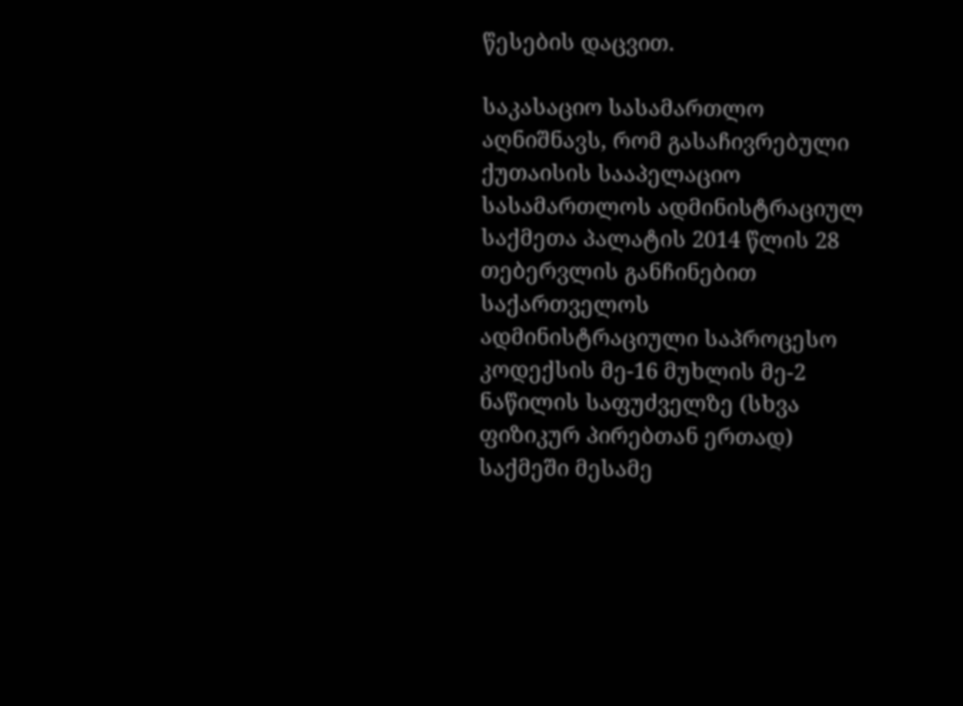წესების დაცვით.

საკასაციო სასამართლო აღნიშნავს, რომ გასაჩივრებული ქუთაისის სააპელაციო სასამართლოს ადმინისტრაციულ საქმეთა პალატის 2014 წლის 28 თებერვლის განჩინებით საქართველოს ადმინისტრაციული საპროცესო კოდექსის მე-16 მუხლის მე-2 ნაწილის საფუძველზე (სხვა ფიზიკურ პირებთან ერთად) საქმეში მესამე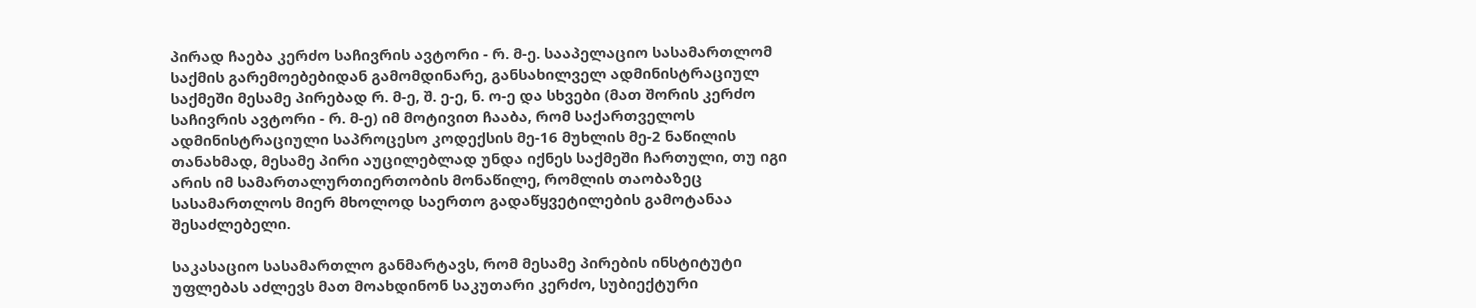პირად ჩაება კერძო საჩივრის ავტორი - რ. მ-ე. სააპელაციო სასამართლომ საქმის გარემოებებიდან გამომდინარე, განსახილველ ადმინისტრაციულ საქმეში მესამე პირებად რ. მ-ე, შ. ე-ე, ნ. ო-ე და სხვები (მათ შორის კერძო საჩივრის ავტორი - რ. მ-ე) იმ მოტივით ჩააბა, რომ საქართველოს ადმინისტრაციული საპროცესო კოდექსის მე-16 მუხლის მე-2 ნაწილის თანახმად, მესამე პირი აუცილებლად უნდა იქნეს საქმეში ჩართული, თუ იგი არის იმ სამართალურთიერთობის მონაწილე, რომლის თაობაზეც სასამართლოს მიერ მხოლოდ საერთო გადაწყვეტილების გამოტანაა შესაძლებელი.

საკასაციო სასამართლო განმარტავს, რომ მესამე პირების ინსტიტუტი უფლებას აძლევს მათ მოახდინონ საკუთარი კერძო, სუბიექტური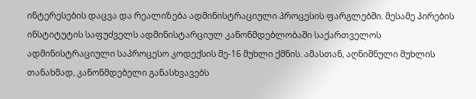ინტერესების დაცვა და რეალიზება ადმინისტრაციული პროცესის ფარგლებში. მესამე პირების ინსტიტუტის საფუძველს ადმინისტარციულ კანონმდებლობაში საქართველოს ადმინისტრაციული საპროცესო კოდექსის მე-16 მუხლი ქმნის. ამასთან, აღნიშნული მუხლის თანახმად, კანონმდებელი განასხვავებს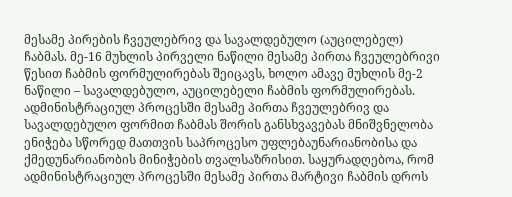მესამე პირების ჩვეულებრივ და სავალდებულო (აუცილებელ) ჩაბმას. მე-16 მუხლის პირველი ნაწილი მესამე პირთა ჩვეულებრივი წესით ჩაბმის ფორმულირებას შეიცავს, ხოლო ამავე მუხლის მე-2 ნაწილი – სავალდებულო, აუცილებელი ჩაბმის ფორმულირებას. ადმინისტრაციულ პროცესში მესამე პირთა ჩვეულებრივ და სავალდებულო ფორმით ჩაბმას შორის განსხვავებას მნიშვნელობა ენიჭება სწორედ მათთვის საპროცესო უფლებაუნარიანობისა და ქმედუნარიანობის მინიჭების თვალსაზრისით. საყურადღებოა, რომ ადმინისტრაციულ პროცესში მესამე პირთა მარტივი ჩაბმის დროს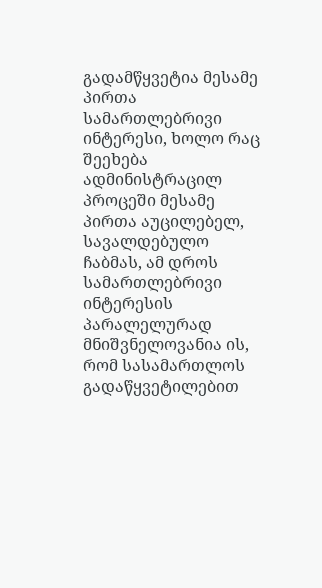გადამწყვეტია მესამე პირთა სამართლებრივი ინტერესი, ხოლო რაც შეეხება ადმინისტრაცილ პროცეში მესამე პირთა აუცილებელ, სავალდებულო ჩაბმას, ამ დროს სამართლებრივი ინტერესის პარალელურად მნიშვნელოვანია ის, რომ სასამართლოს გადაწყვეტილებით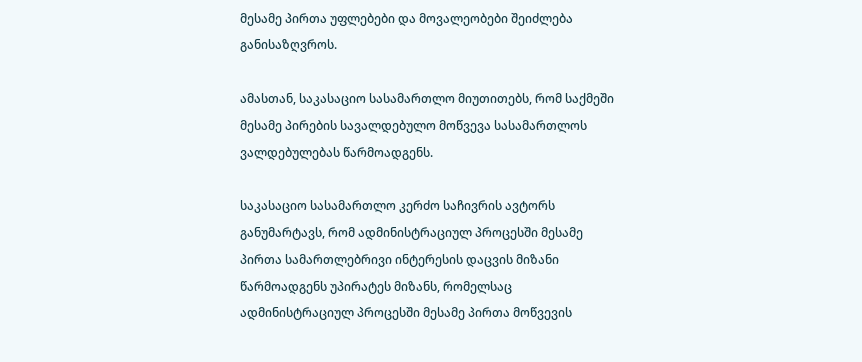მესამე პირთა უფლებები და მოვალეობები შეიძლება განისაზღვროს.

ამასთან, საკასაციო სასამართლო მიუთითებს, რომ საქმეში მესამე პირების სავალდებულო მოწვევა სასამართლოს ვალდებულებას წარმოადგენს.

საკასაციო სასამართლო კერძო საჩივრის ავტორს განუმარტავს, რომ ადმინისტრაციულ პროცესში მესამე პირთა სამართლებრივი ინტერესის დაცვის მიზანი წარმოადგენს უპირატეს მიზანს, რომელსაც ადმინისტრაციულ პროცესში მესამე პირთა მოწვევის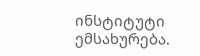ინსტიტუტი ემსახურება.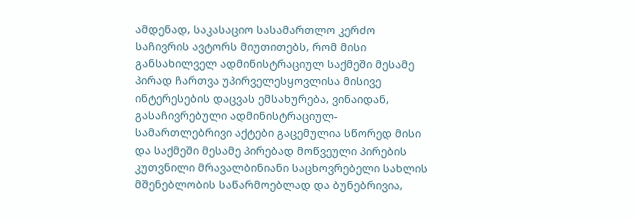ამდენად, საკასაციო სასამართლო კერძო საჩივრის ავტორს მიუთითებს, რომ მისი განსახილველ ადმინისტრაციულ საქმეში მესამე პირად ჩართვა უპირველესყოვლისა მისივე ინტერესების დაცვას ემსახურება, ვინაიდან, გასაჩივრებული ადმინისტრაციულ-სამართლებრივი აქტები გაცემულია სწორედ მისი და საქმეში მესამე პირებად მოწვეული პირების კუთვნილი მრავალბინიანი საცხოვრებელი სახლის მშენებლობის საწარმოებლად და ბუნებრივია,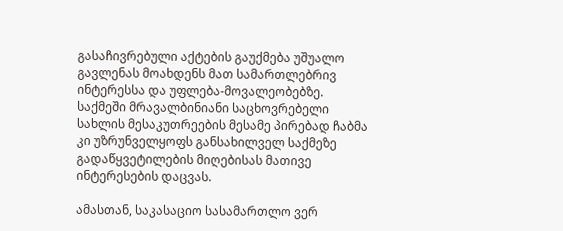გასაჩივრებული აქტების გაუქმება უშუალო გავლენას მოახდენს მათ სამართლებრივ ინტერესსა და უფლება-მოვალეობებზე. საქმეში მრავალბინიანი საცხოვრებელი სახლის მესაკუთრეების მესამე პირებად ჩაბმა კი უზრუნველყოფს განსახილველ საქმეზე გადაწყვეტილების მიღებისას მათივე ინტერესების დაცვას.

ამასთან, საკასაციო სასამართლო ვერ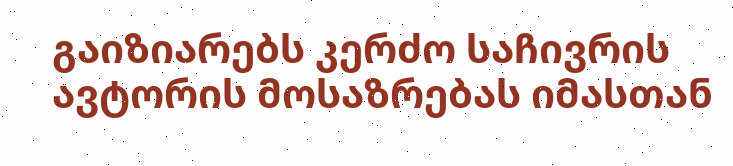გაიზიარებს კერძო საჩივრის ავტორის მოსაზრებას იმასთან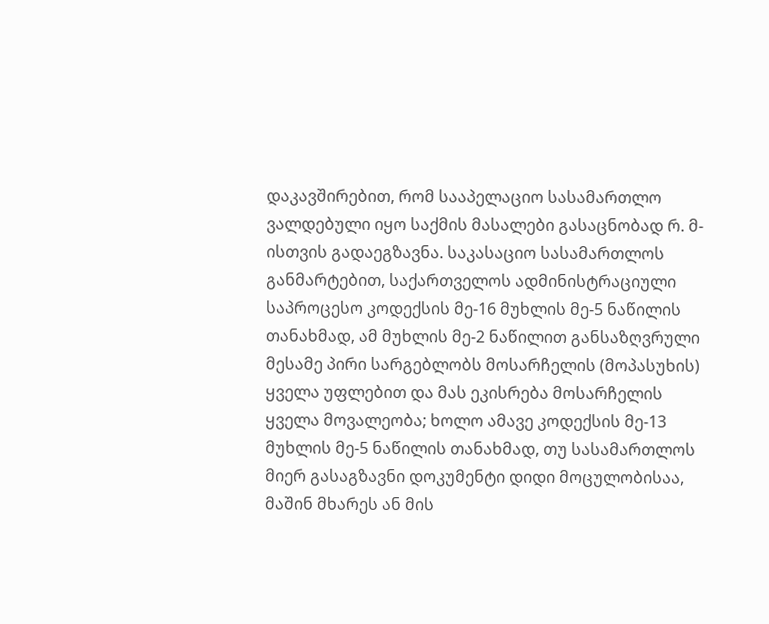დაკავშირებით, რომ სააპელაციო სასამართლო ვალდებული იყო საქმის მასალები გასაცნობად რ. მ-ისთვის გადაეგზავნა. საკასაციო სასამართლოს განმარტებით, საქართველოს ადმინისტრაციული საპროცესო კოდექსის მე-16 მუხლის მე-5 ნაწილის თანახმად, ამ მუხლის მე-2 ნაწილით განსაზღვრული მესამე პირი სარგებლობს მოსარჩელის (მოპასუხის) ყველა უფლებით და მას ეკისრება მოსარჩელის ყველა მოვალეობა; ხოლო ამავე კოდექსის მე-13 მუხლის მე-5 ნაწილის თანახმად, თუ სასამართლოს მიერ გასაგზავნი დოკუმენტი დიდი მოცულობისაა, მაშინ მხარეს ან მის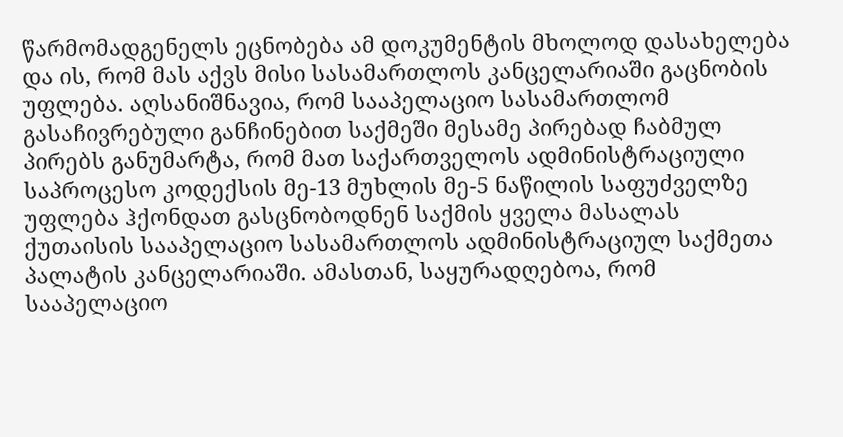წარმომადგენელს ეცნობება ამ დოკუმენტის მხოლოდ დასახელება და ის, რომ მას აქვს მისი სასამართლოს კანცელარიაში გაცნობის უფლება. აღსანიშნავია, რომ სააპელაციო სასამართლომ გასაჩივრებული განჩინებით საქმეში მესამე პირებად ჩაბმულ პირებს განუმარტა, რომ მათ საქართველოს ადმინისტრაციული საპროცესო კოდექსის მე-13 მუხლის მე-5 ნაწილის საფუძველზე უფლება ჰქონდათ გასცნობოდნენ საქმის ყველა მასალას ქუთაისის სააპელაციო სასამართლოს ადმინისტრაციულ საქმეთა პალატის კანცელარიაში. ამასთან, საყურადღებოა, რომ სააპელაციო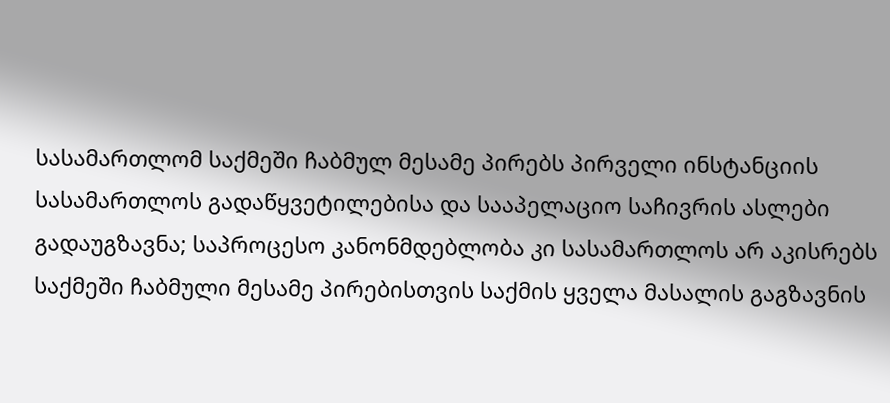სასამართლომ საქმეში ჩაბმულ მესამე პირებს პირველი ინსტანციის სასამართლოს გადაწყვეტილებისა და სააპელაციო საჩივრის ასლები გადაუგზავნა; საპროცესო კანონმდებლობა კი სასამართლოს არ აკისრებს საქმეში ჩაბმული მესამე პირებისთვის საქმის ყველა მასალის გაგზავნის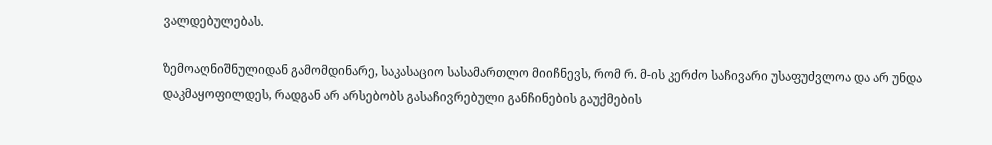ვალდებულებას.

ზემოაღნიშნულიდან გამომდინარე, საკასაციო სასამართლო მიიჩნევს, რომ რ. მ-ის კერძო საჩივარი უსაფუძვლოა და არ უნდა დაკმაყოფილდეს, რადგან არ არსებობს გასაჩივრებული განჩინების გაუქმების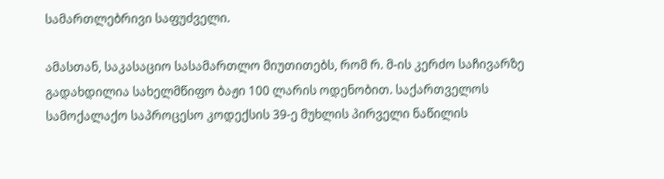სამართლებრივი საფუძველი.

ამასთან, საკასაციო სასამართლო მიუთითებს, რომ რ. მ-ის კერძო საჩივარზე გადახდილია სახელმწიფო ბაჟი 100 ლარის ოდენობით. საქართველოს სამოქალაქო საპროცესო კოდექსის 39-ე მუხლის პირველი ნაწილის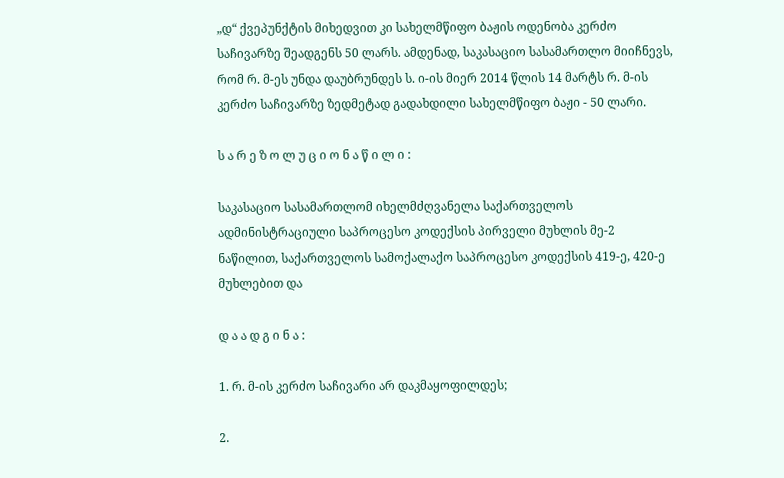„დ“ ქვეპუნქტის მიხედვით კი სახელმწიფო ბაჟის ოდენობა კერძო საჩივარზე შეადგენს 50 ლარს. ამდენად, საკასაციო სასამართლო მიიჩნევს, რომ რ. მ-ეს უნდა დაუბრუნდეს ს. ი-ის მიერ 2014 წლის 14 მარტს რ. მ-ის კერძო საჩივარზე ზედმეტად გადახდილი სახელმწიფო ბაჟი - 50 ლარი.

ს ა რ ე ზ ო ლ უ ც ი ო ნ ა წ ი ლ ი :

საკასაციო სასამართლომ იხელმძღვანელა საქართველოს ადმინისტრაციული საპროცესო კოდექსის პირველი მუხლის მე-2 ნაწილით, საქართველოს სამოქალაქო საპროცესო კოდექსის 419-ე, 420-ე მუხლებით და

დ ა ა დ გ ი ნ ა :

1. რ. მ-ის კერძო საჩივარი არ დაკმაყოფილდეს;

2.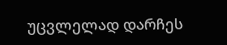უცვლელად დარჩეს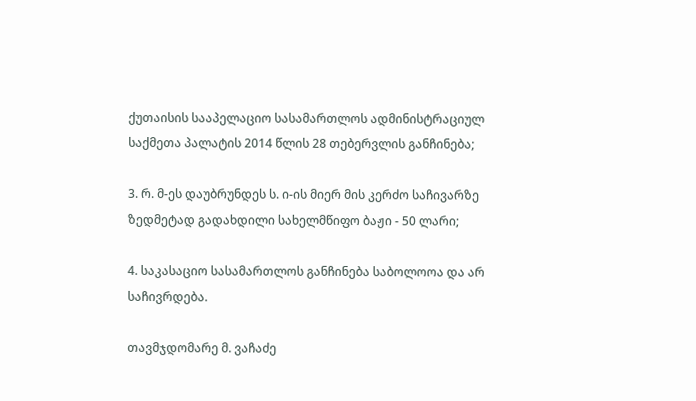ქუთაისის სააპელაციო სასამართლოს ადმინისტრაციულ საქმეთა პალატის 2014 წლის 28 თებერვლის განჩინება;

3. რ. მ-ეს დაუბრუნდეს ს. ი-ის მიერ მის კერძო საჩივარზე ზედმეტად გადახდილი სახელმწიფო ბაჟი - 50 ლარი;

4. საკასაციო სასამართლოს განჩინება საბოლოოა და არ საჩივრდება.

თავმჯდომარე მ. ვაჩაძე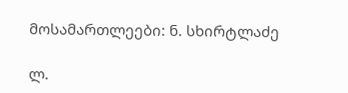მოსამართლეები: ნ. სხირტლაძე

ლ.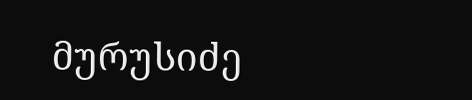მურუსიძე